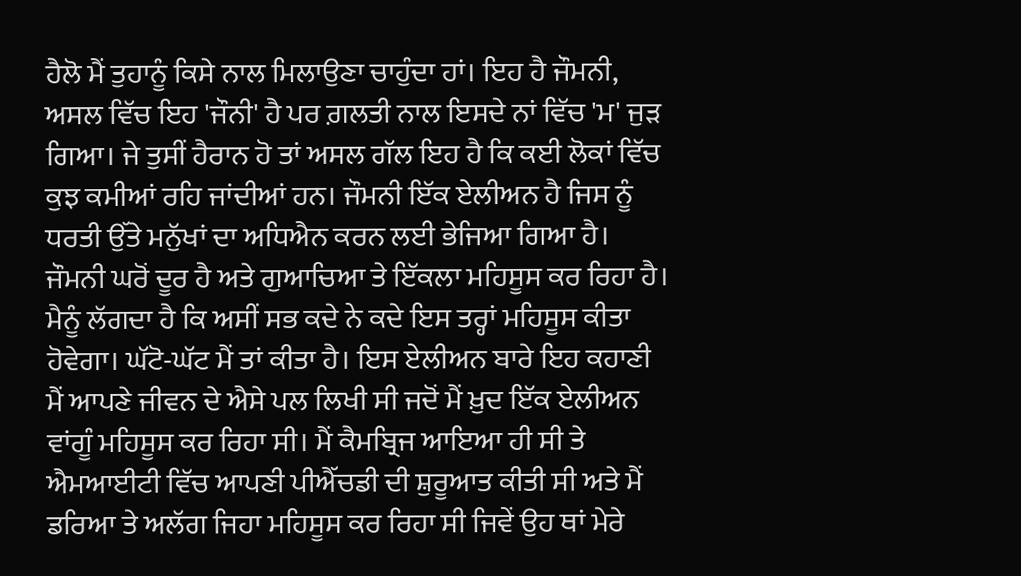ਹੈਲੋ ਮੈਂ ਤੁਹਾਨੂੰ ਕਿਸੇ ਨਾਲ ਮਿਲਾਉਣਾ ਚਾਹੁੰਦਾ ਹਾਂ। ਇਹ ਹੈ ਜੌਮਨੀ, ਅਸਲ ਵਿੱਚ ਇਹ 'ਜੌਨੀ' ਹੈ ਪਰ ਗ਼ਲਤੀ ਨਾਲ ਇਸਦੇ ਨਾਂ ਵਿੱਚ 'ਮ' ਜੁੜ ਗਿਆ। ਜੇ ਤੁਸੀਂ ਹੈਰਾਨ ਹੋ ਤਾਂ ਅਸਲ ਗੱਲ ਇਹ ਹੈ ਕਿ ਕਈ ਲੋਕਾਂ ਵਿੱਚ ਕੁਝ ਕਮੀਆਂ ਰਹਿ ਜਾਂਦੀਆਂ ਹਨ। ਜੌਮਨੀ ਇੱਕ ਏਲੀਅਨ ਹੈ ਜਿਸ ਨੂੰ ਧਰਤੀ ਉੱਤੇ ਮਨੁੱਖਾਂ ਦਾ ਅਧਿਐਨ ਕਰਨ ਲਈ ਭੇਜਿਆ ਗਿਆ ਹੈ। ਜੌਮਨੀ ਘਰੋਂ ਦੂਰ ਹੈ ਅਤੇ ਗੁਆਚਿਆ ਤੇ ਇੱਕਲਾ ਮਹਿਸੂਸ ਕਰ ਰਿਹਾ ਹੈ। ਮੈਨੂੰ ਲੱਗਦਾ ਹੈ ਕਿ ਅਸੀਂ ਸਭ ਕਦੇ ਨੇ ਕਦੇ ਇਸ ਤਰ੍ਹਾਂ ਮਹਿਸੂਸ ਕੀਤਾ ਹੋਵੇਗਾ। ਘੱਟੋ-ਘੱਟ ਮੈਂ ਤਾਂ ਕੀਤਾ ਹੈ। ਇਸ ਏਲੀਅਨ ਬਾਰੇ ਇਹ ਕਹਾਣੀ ਮੈਂ ਆਪਣੇ ਜੀਵਨ ਦੇ ਐਸੇ ਪਲ ਲਿਖੀ ਸੀ ਜਦੋਂ ਮੈਂ ਖ਼ੁਦ ਇੱਕ ਏਲੀਅਨ ਵਾਂਗੂੰ ਮਹਿਸੂਸ ਕਰ ਰਿਹਾ ਸੀ। ਮੈਂ ਕੈਮਬ੍ਰਿਜ ਆਇਆ ਹੀ ਸੀ ਤੇ ਐਮਆਈਟੀ ਵਿੱਚ ਆਪਣੀ ਪੀਐੱਚਡੀ ਦੀ ਸ਼ੁਰੂਆਤ ਕੀਤੀ ਸੀ ਅਤੇ ਮੈਂ ਡਰਿਆ ਤੇ ਅਲੱਗ ਜਿਹਾ ਮਹਿਸੂਸ ਕਰ ਰਿਹਾ ਸੀ ਜਿਵੇਂ ਉਹ ਥਾਂ ਮੇਰੇ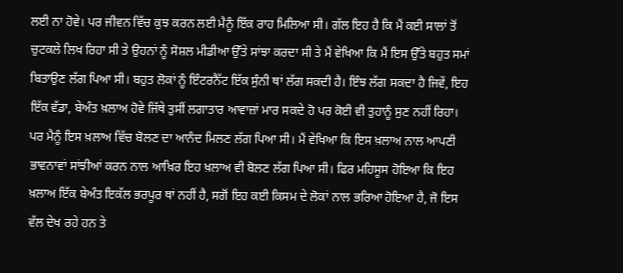ਲਈ ਨਾ ਹੋਵੇ। ਪਰ ਜੀਵਨ ਵਿੱਚ ਕੁਝ ਕਰਨ ਲਈ ਮੈਨੂੰ ਇੱਕ ਰਾਹ ਮਿਲਿਆ ਸੀ। ਗੱਲ ਇਹ ਹੈ ਕਿ ਮੈਂ ਕਈ ਸਾਲਾਂ ਤੋਂ ਚੁਟਕਲੇ ਲਿਖ ਰਿਹਾ ਸੀ ਤੇ ਉਹਨਾਂ ਨੂੰ ਸੋਸ਼ਲ ਮੀਡੀਆ ਉੱਤੇ ਸਾਂਝਾ ਕਰਦਾ ਸੀ ਤੇ ਮੈਂ ਵੇਖਿਆ ਕਿ ਮੈਂ ਇਸ ਉੱਤੇ ਬਹੁਤ ਸਮਾਂ ਬਿਤਾਉਣ ਲੱਗ ਪਿਆ ਸੀ। ਬਹੁਤ ਲੋਕਾਂ ਨੂੰ ਇੰਟਰਨੈੱਟ ਇੱਕ ਸੁੰਨੀ ਥਾਂ ਲੱਗ ਸਕਦੀ ਹੈ। ਇੰਝ ਲੱਗ ਸਕਦਾ ਹੈ ਜਿਵੇਂ, ਇਹ ਇੱਕ ਵੱਡਾ, ਬੇਅੰਤ ਖ਼ਲਾਅ ਹੋਵੇ ਜਿੱਥੇ ਤੁਸੀਂ ਲਗਾਤਾਰ ਆਵਾਜ਼ਾਂ ਮਾਰ ਸਕਦੇ ਹੋ ਪਰ ਕੋਈ ਵੀ ਤੁਹਾਨੂੰ ਸੁਣ ਨਹੀਂ ਰਿਹਾ। ਪਰ ਮੈਨੂੰ ਇਸ ਖ਼ਲਾਅ ਵਿੱਚ ਬੋਲਣ ਦਾ ਆਨੰਦ ਮਿਲਣ ਲੱਗ ਪਿਆ ਸੀ। ਮੈਂ ਵੇਖਿਆ ਕਿ ਇਸ ਖ਼ਲਾਅ ਨਾਲ ਆਪਣੀ ਭਾਵਨਾਵਾਂ ਸਾਂਝੀਆਂ ਕਰਨ ਨਾਲ ਆਖ਼ਿਰ ਇਹ ਖ਼ਲਾਅ ਵੀ ਬੋਲਣ ਲੱਗ ਪਿਆ ਸੀ। ਫਿਰ ਮਹਿਸੂਸ ਹੋਇਆ ਕਿ ਇਹ ਖ਼ਲਾਅ ਇੱਕ ਬੇਅੰਤ ਇਕੱਲ ਭਰਪੂਰ ਥਾਂ ਨਹੀਂ ਹੈ, ਸਗੋਂ ਇਹ ਕਈ ਕਿਸਮ ਦੇ ਲੋਕਾਂ ਨਾਲ ਭਰਿਆ ਹੋਇਆ ਹੈ, ਜੋ ਇਸ ਵੱਲ ਦੇਖ ਰਹੇ ਹਨ ਤੇ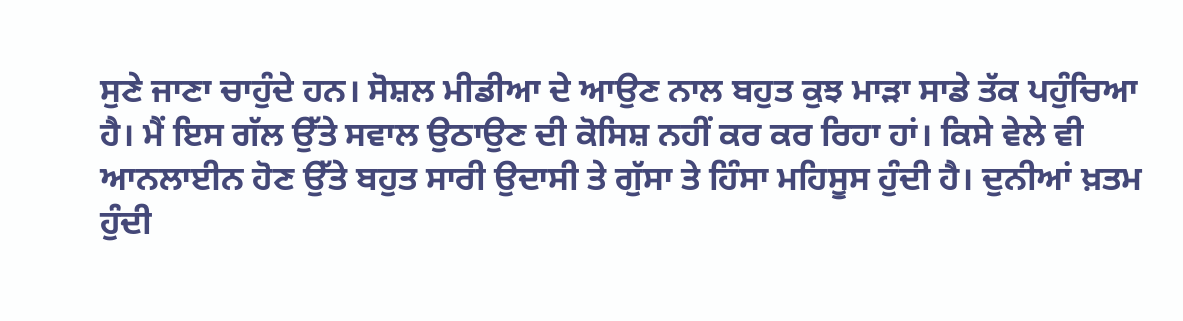ਸੁਣੇ ਜਾਣਾ ਚਾਹੁੰਦੇ ਹਨ। ਸੋਸ਼ਲ ਮੀਡੀਆ ਦੇ ਆਉਣ ਨਾਲ ਬਹੁਤ ਕੁਝ ਮਾੜਾ ਸਾਡੇ ਤੱਕ ਪਹੁੰਚਿਆ ਹੈ। ਮੈਂ ਇਸ ਗੱਲ ਉੱਤੇ ਸਵਾਲ ਉਠਾਉਣ ਦੀ ਕੋਸਿਸ਼ ਨਹੀਂ ਕਰ ਕਰ ਰਿਹਾ ਹਾਂ। ਕਿਸੇ ਵੇਲੇ ਵੀ ਆਨਲਾਈਨ ਹੋਣ ਉੱਤੇ ਬਹੁਤ ਸਾਰੀ ਉਦਾਸੀ ਤੇ ਗੁੱਸਾ ਤੇ ਹਿੰਸਾ ਮਹਿਸੂਸ ਹੁੰਦੀ ਹੈ। ਦੁਨੀਆਂ ਖ਼ਤਮ ਹੁੰਦੀ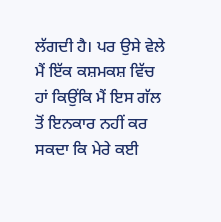ਲੱਗਦੀ ਹੈ। ਪਰ ਉਸੇ ਵੇਲੇ ਮੈਂ ਇੱਕ ਕਸ਼ਮਕਸ਼ ਵਿੱਚ ਹਾਂ ਕਿਉਂਕਿ ਮੈਂ ਇਸ ਗੱਲ ਤੋਂ ਇਨਕਾਰ ਨਹੀਂ ਕਰ ਸਕਦਾ ਕਿ ਮੇਰੇ ਕਈ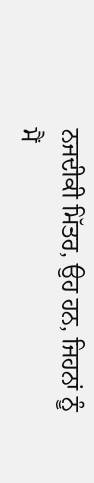ਨਜਦੀਕੀ ਮਿੱਤਰ, ਉਹ ਹਨ, ਜਿਹਨਾਂ ਨੂੰ ਮੈਂ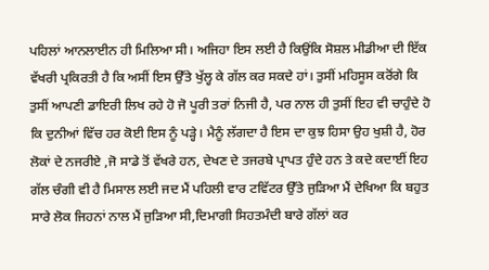ਪਹਿਲਾਂ ਆਨਲਾਈਨ ਹੀ ਮਿਲਿਆ ਸੀ। ਅਜਿਹਾ ਇਸ ਲਈ ਹੈ ਕਿਉਂਕਿ ਸੋਸ਼ਲ ਮੀਡੀਆ ਦੀ ਇੱਕ ਵੱਖਰੀ ਪ੍ਰਕਿਰਤੀ ਹੈ ਕਿ ਅਸੀਂ ਇਸ ਉੱਤੇ ਖੁੱਲ੍ਹ ਕੇ ਗੱਲ ਕਰ ਸਕਦੇ ਹਾਂ। ਤੁਸੀਂ ਮਹਿਸੂਸ ਕਰੋਂਗੇ ਕਿ ਤੁਸੀਂ ਆਪਣੀ ਡਾਇਰੀ ਲਿਖ ਰਹੇ ਹੋ ਜੋ ਪੂਰੀ ਤਰਾਂ ਨਿਜੀ ਹੈ, ਪਰ ਨਾਲ ਹੀ ਤੁਸੀਂ ਇਹ ਵੀ ਚਾਹੁੰਦੇ ਹੋ ਕਿ ਦੁਨੀਆਂ ਵਿੱਚ ਹਰ ਕੋਈ ਇਸ ਨੂੰ ਪੜ੍ਹੇ। ਮੈਨੂੰ ਲੱਗਦਾ ਹੈ ਇਸ ਦਾ ਕੁਝ ਹਿਸਾ ਉਹ ਖੁਸ਼ੀ ਹੈ, ਹੋਰ ਲੋਕਾਂ ਦੇ ਨਜਰੀਏ ,ਜੋ ਸਾਡੇ ਤੋਂ ਵੱਖਰੇ ਹਨ, ਦੇਖਣ ਦੇ ਤਜਰਬੇ ਪ੍ਰਾਪਤ ਹੁੰਦੇ ਹਨ ਤੇ ਕਦੇ ਕਦਾਈਂ ਇਹ ਗੱਲ ਚੰਗੀ ਵੀ ਹੈ ਮਿਸਾਲ ਲਈ ਜਦ ਮੈਂ ਪਹਿਲੀ ਵਾਰ ਟਵਿੱਟਰ ਉੱਤੇ ਜੁੜਿਆ ਮੈਂ ਦੇਖਿਆ ਕਿ ਬਹੁਤ ਸਾਰੇ ਲੋਕ ਜਿਹਨਾਂ ਨਾਲ ਮੈਂ ਜੁੜਿਆ ਸੀ,ਦਿਮਾਗੀ ਸਿਹਤਮੰਦੀ ਬਾਰੇ ਗੱਲਾਂ ਕਰ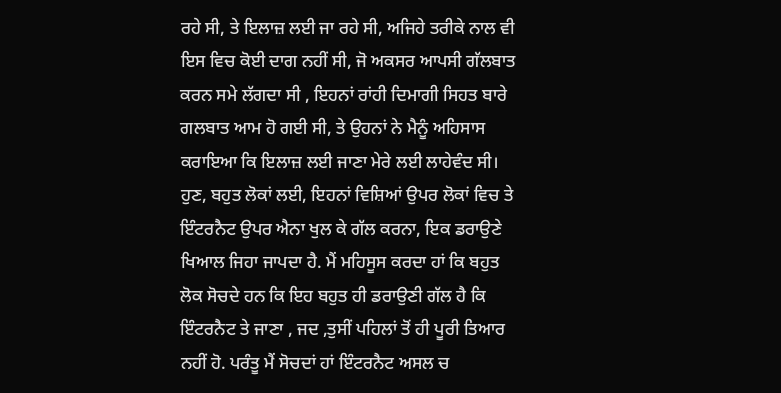ਰਹੇ ਸੀ, ਤੇ ਇਲਾਜ਼ ਲਈ ਜਾ ਰਹੇ ਸੀ, ਅਜਿਹੇ ਤਰੀਕੇ ਨਾਲ ਵੀ ਇਸ ਵਿਚ ਕੋਈ ਦਾਗ ਨਹੀਂ ਸੀ, ਜੋ ਅਕਸਰ ਆਪਸੀ ਗੱਲਬਾਤ ਕਰਨ ਸਮੇ ਲੱਗਦਾ ਸੀ , ਇਹਨਾਂ ਰਾਂਹੀ ਦਿਮਾਗੀ ਸਿਹਤ ਬਾਰੇ ਗਲਬਾਤ ਆਮ ਹੋ ਗਈ ਸੀ, ਤੇ ਉਹਨਾਂ ਨੇ ਮੈਨੂੰ ਅਹਿਸਾਸ ਕਰਾਇਆ ਕਿ ਇਲਾਜ਼ ਲਈ ਜਾਣਾ ਮੇਰੇ ਲਈ ਲਾਹੇਵੰਦ ਸੀ। ਹੁਣ, ਬਹੁਤ ਲੋਕਾਂ ਲਈ, ਇਹਨਾਂ ਵਿਸ਼ਿਆਂ ਉਪਰ ਲੋਕਾਂ ਵਿਚ ਤੇ ਇੰਟਰਨੈਟ ਉਪਰ ਐਨਾ ਖੁਲ ਕੇ ਗੱਲ ਕਰਨਾ, ਇਕ ਡਰਾਉਣੇ ਖਿਆਲ ਜਿਹਾ ਜਾਪਦਾ ਹੈ. ਮੈਂ ਮਹਿਸੂਸ ਕਰਦਾ ਹਾਂ ਕਿ ਬਹੁਤ ਲੋਕ ਸੋਚਦੇ ਹਨ ਕਿ ਇਹ ਬਹੁਤ ਹੀ ਡਰਾਉਣੀ ਗੱਲ ਹੈ ਕਿ ਇੰਟਰਨੈਟ ਤੇ ਜਾਣਾ , ਜਦ ,ਤੁਸੀਂ ਪਹਿਲਾਂ ਤੋਂ ਹੀ ਪੂਰੀ ਤਿਆਰ ਨਹੀਂ ਹੋ. ਪਰੰਤੂ ਮੈਂ ਸੋਚਦਾਂ ਹਾਂ ਇੰਟਰਨੈਟ ਅਸਲ ਚ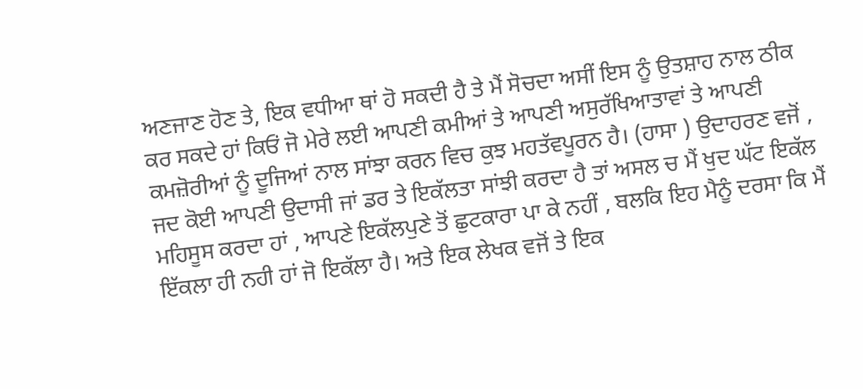ਅਣਜਾਣ ਹੋਣ ਤੇ, ਇਕ ਵਧੀਆ ਥਾਂ ਹੋ ਸਕਦੀ ਹੈ ਤੇ ਮੈਂ ਸੋਚਦਾ ਅਸੀਂ ਇਸ ਨੂੰ ਉਤਸ਼ਾਹ ਨਾਲ ਠੀਕ ਕਰ ਸਕਦੇ ਹਾਂ ਕਿਓਂ ਜੋ ਮੇਰੇ ਲਈ ਆਪਣੀ ਕਮੀਆਂ ਤੇ ਆਪਣੀ ਅਸੁਰੱਖਿਆਤਾਵਾਂ ਤੇ ਆਪਣੀ ਕਮਜ਼ੋਰੀਆਂ ਨੂੰ ਦੂਜਿਆਂ ਨਾਲ ਸਾਂਝਾ ਕਰਨ ਵਿਚ ਕੁਝ ਮਹਤੱਵਪੂਰਨ ਹੈ। (ਹਾਸਾ ) ਉਦਾਹਰਣ ਵਜੋਂ , ਜਦ ਕੋਈ ਆਪਣੀ ਉਦਾਸੀ ਜਾਂ ਡਰ ਤੇ ਇਕੱਲਤਾ ਸਾਂਝੀ ਕਰਦਾ ਹੈ ਤਾਂ ਅਸਲ ਚ ਮੈਂ ਖੁਦ ਘੱਟ ਇਕੱਲ ਮਹਿਸੂਸ ਕਰਦਾ ਹਾਂ , ਆਪਣੇ ਇਕੱਲਪੁਣੇ ਤੋਂ ਛੁਟਕਾਰਾ ਪਾ ਕੇ ਨਹੀਂ , ਬਲਕਿ ਇਹ ਮੈਨੂੰ ਦਰਸਾ ਕਿ ਮੈਂ ਇੱਕਲਾ ਹੀ ਨਹੀ ਹਾਂ ਜੋ ਇਕੱਲਾ ਹੈ। ਅਤੇ ਇਕ ਲੇਖਕ ਵਜੋਂ ਤੇ ਇਕ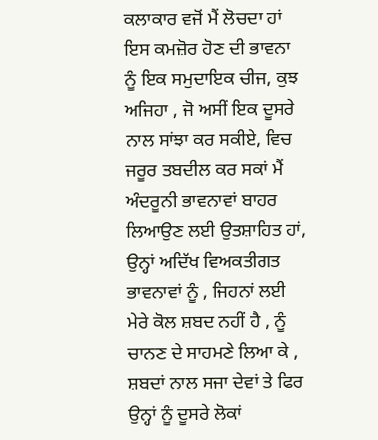ਕਲਾਕਾਰ ਵਜੋਂ ਮੈਂ ਲੋਚਦਾ ਹਾਂ ਇਸ ਕਮਜ਼ੋਰ ਹੋਣ ਦੀ ਭਾਵਨਾ ਨੂੰ ਇਕ ਸਮੁਦਾਇਕ ਚੀਜ, ਕੁਝ ਅਜਿਹਾ , ਜੋ ਅਸੀਂ ਇਕ ਦੂਸਰੇ ਨਾਲ ਸਾਂਝਾ ਕਰ ਸਕੀਏ, ਵਿਚ ਜਰੂਰ ਤਬਦੀਲ ਕਰ ਸਕਾਂ ਮੈਂ ਅੰਦਰੂਨੀ ਭਾਵਨਾਵਾਂ ਬਾਹਰ ਲਿਆਉਣ ਲਈ ਉਤਸ਼ਾਹਿਤ ਹਾਂ, ਉਨ੍ਹਾਂ ਅਦਿੱਖ ਵਿਅਕਤੀਗਤ ਭਾਵਨਾਵਾਂ ਨੂੰ , ਜਿਹਨਾਂ ਲਈ ਮੇਰੇ ਕੋਲ ਸ਼ਬਦ ਨਹੀਂ ਹੈ , ਨੂੰ ਚਾਨਣ ਦੇ ਸਾਹਮਣੇ ਲਿਆ ਕੇ , ਸ਼ਬਦਾਂ ਨਾਲ ਸਜਾ ਦੇਵਾਂ ਤੇ ਫਿਰ ਉਨ੍ਹਾਂ ਨੂੰ ਦੂਸਰੇ ਲੋਕਾਂ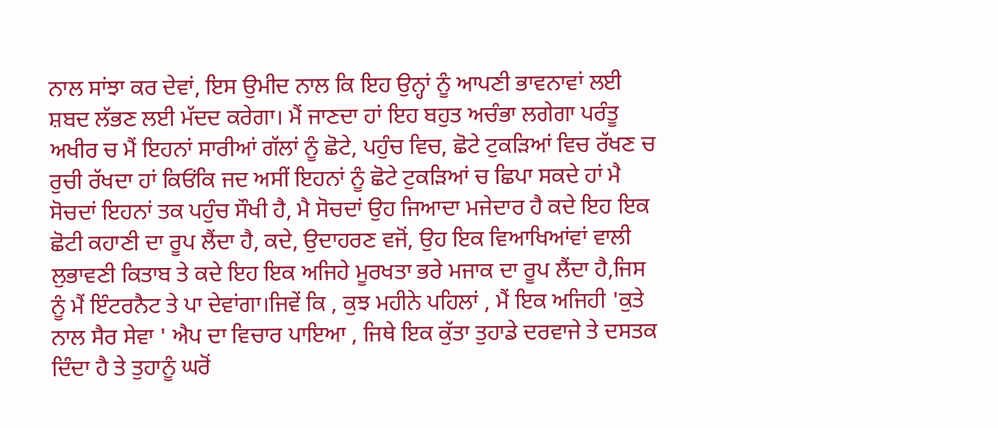ਨਾਲ ਸਾਂਝਾ ਕਰ ਦੇਵਾਂ, ਇਸ ਉਮੀਦ ਨਾਲ ਕਿ ਇਹ ਉਨ੍ਹਾਂ ਨੂੰ ਆਪਣੀ ਭਾਵਨਾਵਾਂ ਲਈ ਸ਼ਬਦ ਲੱਭਣ ਲਈ ਮੱਦਦ ਕਰੇਗਾ। ਮੈਂ ਜਾਣਦਾ ਹਾਂ ਇਹ ਬਹੁਤ ਅਚੰਭਾ ਲਗੇਗਾ ਪਰੰਤੂ ਅਖੀਰ ਚ ਮੈਂ ਇਹਨਾਂ ਸਾਰੀਆਂ ਗੱਲਾਂ ਨੂੰ ਛੋਟੇ, ਪਹੁੰਚ ਵਿਚ, ਛੋਟੇ ਟੁਕੜਿਆਂ ਵਿਚ ਰੱਖਣ ਚ ਰੁਚੀ ਰੱਖਦਾ ਹਾਂ ਕਿਓਂਕਿ ਜਦ ਅਸੀਂ ਇਹਨਾਂ ਨੂੰ ਛੋਟੇ ਟੁਕੜਿਆਂ ਚ ਛਿਪਾ ਸਕਦੇ ਹਾਂ ਮੈ ਸੋਚਦਾਂ ਇਹਨਾਂ ਤਕ ਪਹੁੰਚ ਸੌਖੀ ਹੈ, ਮੈ ਸੋਚਦਾਂ ਉਹ ਜਿਆਦਾ ਮਜੇਦਾਰ ਹੈ ਕਦੇ ਇਹ ਇਕ ਛੋਟੀ ਕਹਾਣੀ ਦਾ ਰੂਪ ਲੈਂਦਾ ਹੈ, ਕਦੇ, ਉਦਾਹਰਣ ਵਜੋਂ, ਉਹ ਇਕ ਵਿਆਖਿਆਂਵਾਂ ਵਾਲੀ ਲੁਭਾਵਣੀ ਕਿਤਾਬ ਤੇ ਕਦੇ ਇਹ ਇਕ ਅਜਿਹੇ ਮੂਰਖਤਾ ਭਰੇ ਮਜਾਕ ਦਾ ਰੂਪ ਲੈਂਦਾ ਹੈ,ਜਿਸ ਨੂੰ ਮੈਂ ਇੰਟਰਨੈਟ ਤੇ ਪਾ ਦੇਵਾਂਗਾ।ਜਿਵੇਂ ਕਿ , ਕੁਝ ਮਹੀਨੇ ਪਹਿਲਾਂ , ਮੈਂ ਇਕ ਅਜਿਹੀ 'ਕੁਤੇ ਨਾਲ ਸੈਰ ਸੇਵਾ ' ਐਪ ਦਾ ਵਿਚਾਰ ਪਾਇਆ , ਜਿਥੇ ਇਕ ਕੁੱਤਾ ਤੁਹਾਡੇ ਦਰਵਾਜੇ ਤੇ ਦਸਤਕ ਦਿੰਦਾ ਹੈ ਤੇ ਤੁਹਾਨੂੰ ਘਰੋਂ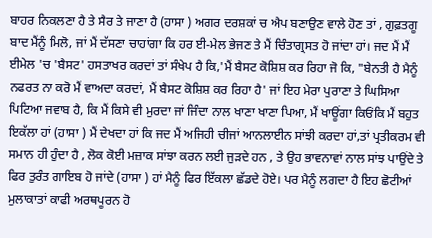ਬਾਹਰ ਨਿਕਲਣਾ ਹੈ ਤੇ ਸੈਰ ਤੇ ਜਾਣਾ ਹੈ (ਹਾਸਾ ) ਅਗਰ ਦਰਸ਼ਕਾਂ ਚ ਐਪ ਬਣਾਉਣ ਵਾਲੇ ਹੋਣ ਤਾਂ , ਗੁਫ਼ਤਗੂ ਬਾਦ ਮੈਂਨੂੰ ਮਿਲੋ, ਜਾਂ ਮੈਂ ਦੱਸਣਾ ਚਾਹਾਂਗਾ ਕਿ ਹਰ ਈ-ਮੇਲ ਭੇਜਣ ਤੇ ਮੈਂ ਚਿੰਤਾਗ੍ਰਸਤ ਹੋ ਜਾਂਦਾ ਹਾਂ। ਜਦ ਮੈਂ ਮੈਂ ਈਮੇਲ 'ਚ 'ਬੈਸਟ' ਹਸਤਾਖਰ ਕਰਦਾਂ ਤਾਂ ਸੰਖੇਪ ਹੈ ਕਿ,'ਮੈਂ ਬੈਸਟ ਕੋਸ਼ਿਸ਼ ਕਰ ਰਿਹਾ ਜੋ ਕਿ, "ਬੇਨਤੀ ਹੈ ਮੈਨੂੰ ਨਫਰਤ ਨਾ ਕਰੋ ਮੈਂ ਵਾਅਦਾ ਕਰਦਾਂ, ਮੈਂ ਬੈਸਟ ਕੋਸ਼ਿਸ਼ ਕਰ ਰਿਹਾ ਹੈ' ਜਾਂ ਇਹ ਮੇਰਾ ਪੁਰਾਣਾ ਤੇ ਘਿਸਿਆ ਪਿਟਿਆ ਜਵਾਬ ਹੈ, ਕਿ ਮੈਂ ਕਿਸੇ ਵੀ ਮੁਰਦਾ ਜਾਂ ਜਿੰਦਾ ਨਾਲ ਖਾਣਾ ਖਾਣਾ ਪਿਆ, ਮੈਂ ਖਾਊਂਗਾ ਕਿਓਂਕਿ ਮੈਂ ਬਹੁਤ ਇਕੱਲਾ ਹਾਂ (ਹਾਸਾ ) ਮੈਂ ਦੇਖਦਾ ਹਾਂ ਕਿ ਜਦ ਮੈਂ ਅਜਿਹੀ ਚੀਜਾਂ ਆਨਲਾਈਨ ਸਾਂਝੀ ਕਰਦਾ ਹਾਂ,ਤਾਂ ਪ੍ਰਤੀਕਰਮ ਵੀ ਸਮਾਨ ਹੀ ਹੁੰਦਾ ਹੈ , ਲੋਕ ਕੋਈ ਮਜ਼ਾਕ ਸਾਂਝਾ ਕਰਨ ਲਈ ਜੁੜਦੇ ਹਨ , ਤੇ ਉਹ ਭਾਵਨਾਵਾਂ ਨਾਲ ਸਾਂਝ ਪਾਉਂਦੇ ਤੇ ਫਿਰ ਤੁਰੰਤ ਗਾਇਬ ਹੋ ਜਾਂਦੇ (ਹਾਸਾ ) ਹਾਂ ਮੈਨੂੰ ਫਿਰ ਇੱਕਲਾ ਛੱਡਦੇ ਹੋਏ। ਪਰ ਮੈਨੂੰ ਲਗਦਾ ਹੈ ਇਹ ਛੋਟੀਆਂ ਮੁਲਾਕਾਤਾਂ ਕਾਫੀ ਅਰਥਪੂਰਨ ਹੋ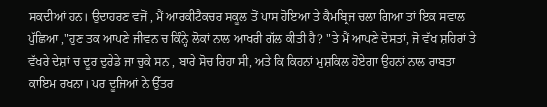ਸਕਦੀਆਂ ਹਨ। ਉਦਾਹਰਣ ਵਜੋਂ , ਮੈਂ ਆਰਕੀਟੈਕਚਰ ਸਕੂਲ ਤੋਂ ਪਾਸ ਹੋਇਆ ਤੇ ਕੈਮਬ੍ਰਿਜ ਚਲਾ ਗਿਆ ਤਾਂ ਇਕ ਸਵਾਲ ਪੁੱਛਿਆ ,"ਹੁਣ ਤਕ ਆਪਣੇ ਜੀਵਨ ਚ ਕਿੰਨ੍ਹੇ ਲੋਕਾਂ ਨਾਲ ਆਖਰੀ ਗੱਲ ਕੀਤੀ ਹੈ? "ਤੇ ਮੈਂ ਆਪਣੇ ਦੋਸਤਾਂ, ਜੋ ਵੱਖ ਸ਼ਹਿਰਾਂ ਤੇ ਵੱਖਰੇ ਦੇਸ਼ਾਂ ਚ ਦੂਰ ਦੁਰੇਡੇ ਜਾ ਚੁਕੇ ਸਨ , ਬਾਰੇ ਸੋਚ ਰਿਹਾ ਸੀ, ਅਤੇ ਕਿ ਕਿਹਨਾਂ ਮੁਸ਼ਕਿਲ ਹੋਏਗਾ ਉਹਨਾਂ ਨਾਲ ਰਾਬਤਾ ਕਾਇਮ ਰਖਨਾ। ਪਰ ਦੂਜਿਆਂ ਨੇ ਉੱਤਰ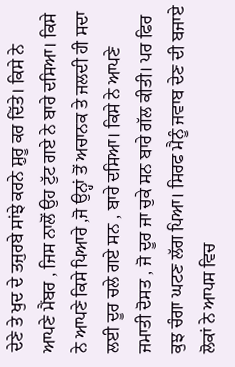ਦੇਣੇ ਤੇ ਖੁਦ ਦੇ ਤਜੁਰਬੇ ਸਾਂਝੇ ਕਰਨੇ ਸ਼ੁਰੂ ਕਰ ਦਿੱਤੇ। ਕਿਸੇ ਨੇ ਆਪਣੇ ਮੈਂਬਰ , ਜਿਸ ਨਾਲੋਂ ਉਹ ਟੁੱਟ ਗਏ ਨੇ ਬਾਰੇ ਦਸਿਆ। ਕਿਸੇ ਨੇ ਆਪਣੇ ਕਿਸੇ ਪਿਆਰੇ ,ਜੋ ਉਨ੍ਹਾਂ ਤੋਂ ਅਚਾਨਕ ਤੇ ਜਲਦੀ ਹੀ ਸਦਾ ਲਈ ਦੂਰ ਚਲੇ ਗਏ ਸਨ , ਬਾਰੇ ਦਸਿਆ। ਕਿਸੇ ਨੇ ਆਪਣੇ ਜਮਾਤੀ ਦੋਸਤ , ਜੋ ਦੂਰ ਜਾ ਚੁਕੇ ਸਨ ਬਾਰੇ ਗੱਲ ਕੀਤੀ। ਪਰ ਫਿਰ ਕੁਝ ਚੰਗਾ ਘਟਣ ਲੱਗ ਪਿਆ। ਸਿਰਫ ਮੈਨੂੰ ਜਵਾਬ ਦੇਣ ਦੀ ਬਜਾਏ ਲੋਕਾਂ ਨੇ ਆਪਸ ਵਿਚ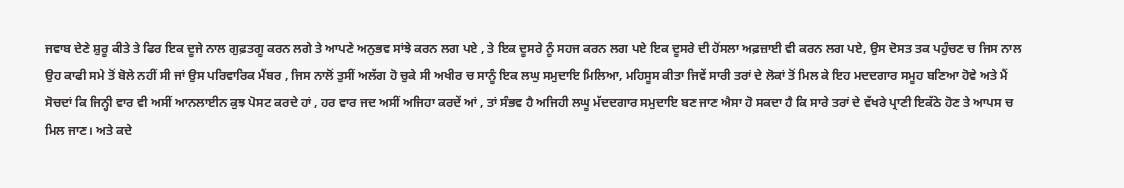ਜਵਾਬ ਦੇਣੇ ਸ਼ੁਰੂ ਕੀਤੇ ਤੇ ਫਿਰ ਇਕ ਦੂਜੇ ਨਾਲ ਗੁਫ਼ਤਗੂ ਕਰਨ ਲਗੇ ਤੇ ਆਪਣੇ ਅਨੁਭਵ ਸਾਂਝੇ ਕਰਨ ਲਗ ਪਏ , ਤੇ ਇਕ ਦੂਸਰੇ ਨੂੰ ਸਹਜ ਕਰਨ ਲਗ ਪਏ ਇਕ ਦੂਸਰੇ ਦੀ ਹੋਂਸਲਾ ਅਫ਼ਜ਼ਾਈ ਵੀ ਕਰਨ ਲਗ ਪਏ, ਉਸ ਦੋਸਤ ਤਕ ਪਹੁੰਚਣ ਚ ਜਿਸ ਨਾਲ ਉਹ ਕਾਫੀ ਸਮੇ ਤੋਂ ਬੋਲੇ ਨਹੀਂ ਸੀ ਜਾਂ ਉਸ ਪਰਿਵਾਰਿਕ ਮੈਂਬਰ , ਜਿਸ ਨਾਲੋਂ ਤੁਸੀਂ ਅਲੱਗ ਹੋ ਚੁਕੇ ਸੀ ਅਖੀਰ ਚ ਸਾਨੂੰ ਇਕ ਲਘੁ ਸਮੁਦਾਇ ਮਿਲਿਆ, ਮਹਿਸੂਸ ਕੀਤਾ ਜਿਵੇਂ ਸਾਰੀ ਤਰਾਂ ਦੇ ਲੋਕਾਂ ਤੋਂ ਮਿਲ ਕੇ ਇਹ ਮਦਦਗਾਰ ਸਮੂਹ ਬਣਿਆ ਹੋਵੇ ਅਤੇ ਮੈਂ ਸੋਚਦਾਂ ਕਿ ਜਿਨ੍ਹੀ ਵਾਰ ਵੀ ਅਸੀਂ ਆਨਲਾਈਨ ਕੁਝ ਪੋਸਟ ਕਰਦੇ ਹਾਂ , ਹਰ ਵਾਰ ਜਦ ਅਸੀਂ ਅਜਿਹਾ ਕਰਦੇਂ ਆਂ , ਤਾਂ ਸੰਭਵ ਹੈ ਅਜਿਹੀ ਲਘੂ ਮੱਦਦਗਾਰ ਸਮੁਦਾਇ ਬਣ ਜਾਣ ਐਸਾ ਹੋ ਸਕਦਾ ਹੈ ਕਿ ਸਾਰੇ ਤਰਾਂ ਦੇ ਵੱਖਰੇ ਪ੍ਰਾਣੀ ਇਕੱਠੇ ਹੋਣ ਤੇ ਆਪਸ ਚ ਮਿਲ ਜਾਣ। ਅਤੇ ਕਦੇ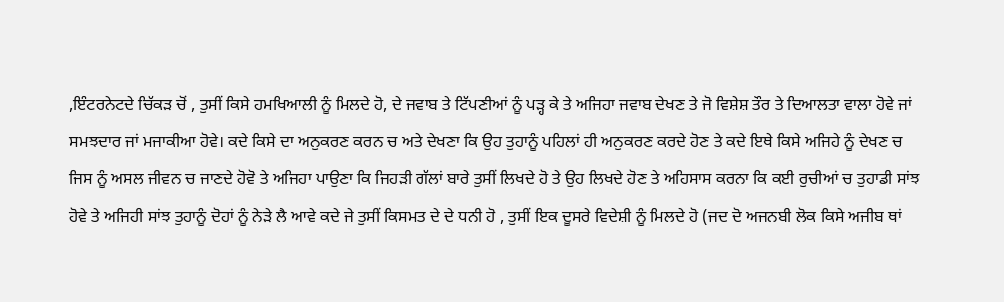,ਇੰਟਰਨੇਟਦੇ ਚਿੱਕੜ ਚੋਂ , ਤੁਸੀਂ ਕਿਸੇ ਹਮਖਿਆਲੀ ਨੂੰ ਮਿਲਦੇ ਹੋ, ਦੇ ਜਵਾਬ ਤੇ ਟਿੱਪਣੀਆਂ ਨੂੰ ਪੜ੍ਹ ਕੇ ਤੇ ਅਜਿਹਾ ਜਵਾਬ ਦੇਖਣ ਤੇ ਜੋ ਵਿਸ਼ੇਸ਼ ਤੌਰ ਤੇ ਦਿਆਲਤਾ ਵਾਲਾ ਹੋਵੇ ਜਾਂ ਸਮਝਦਾਰ ਜਾਂ ਮਜਾਕੀਆ ਹੋਵੇ। ਕਦੇ ਕਿਸੇ ਦਾ ਅਨੁਕਰਣ ਕਰਨ ਚ ਅਤੇ ਦੇਖਣਾ ਕਿ ਉਹ ਤੁਹਾਨੂੰ ਪਹਿਲਾਂ ਹੀ ਅਨੁਕਰਣ ਕਰਦੇ ਹੋਣ ਤੇ ਕਦੇ ਇਥੇ ਕਿਸੇ ਅਜਿਹੇ ਨੂੰ ਦੇਖਣ ਚ ਜਿਸ ਨੂੰ ਅਸਲ ਜੀਵਨ ਚ ਜਾਣਦੇ ਹੋਵੋ ਤੇ ਅਜਿਹਾ ਪਾਉਣਾ ਕਿ ਜਿਹੜੀ ਗੱਲਾਂ ਬਾਰੇ ਤੁਸੀਂ ਲਿਖਦੇ ਹੋ ਤੇ ਉਹ ਲਿਖਦੇ ਹੋਣ ਤੇ ਅਹਿਸਾਸ ਕਰਨਾ ਕਿ ਕਈ ਰੁਚੀਆਂ ਚ ਤੁਹਾਡੀ ਸਾਂਝ ਹੋਵੇ ਤੇ ਅਜਿਹੀ ਸਾਂਝ ਤੁਹਾਨੂੰ ਦੋਹਾਂ ਨੂੰ ਨੇੜੇ ਲੈ ਆਵੇ ਕਦੇ ਜੇ ਤੁਸੀਂ ਕਿਸਮਤ ਦੇ ਦੇ ਧਨੀ ਹੋ , ਤੁਸੀਂ ਇਕ ਦੂਸਰੇ ਵਿਦੇਸ਼ੀ ਨੂੰ ਮਿਲਦੇ ਹੋ (ਜਦ ਦੋ ਅਜਨਬੀ ਲੋਕ ਕਿਸੇ ਅਜੀਬ ਥਾਂ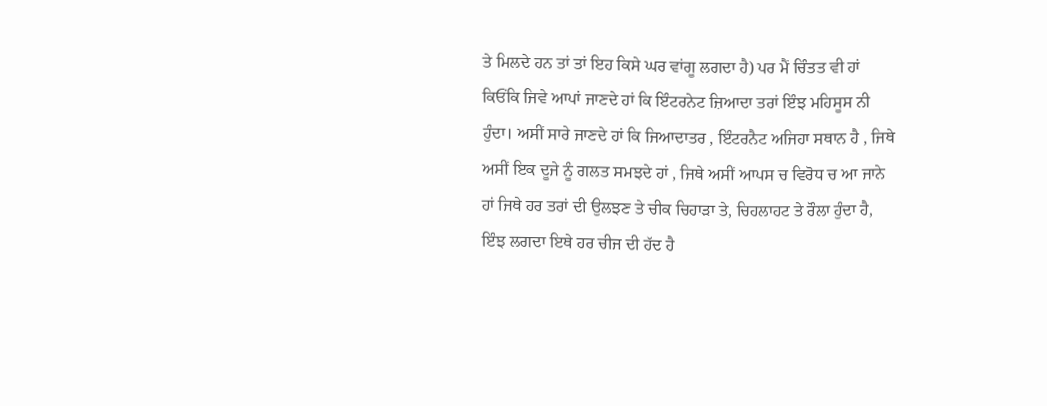ਤੇ ਮਿਲਦੇ ਹਨ ਤਾਂ ਤਾਂ ਇਹ ਕਿਸੇ ਘਰ ਵਾਂਗੂ ਲਗਦਾ ਹੈ) ਪਰ ਮੈਂ ਚਿੰਤਤ ਵੀ ਹਾਂ ਕਿਓਂਕਿ ਜਿਵੇ ਆਪਾਂ ਜਾਣਦੇ ਹਾਂ ਕਿ ਇੰਟਰਨੇਟ ਜ਼ਿਆਦਾ ਤਰਾਂ ਇੰਝ ਮਹਿਸੂਸ ਨੀ ਹੁੰਦਾ। ਅਸੀਂ ਸਾਰੇ ਜਾਣਦੇ ਹਾਂ ਕਿ ਜਿਆਦਾਤਰ , ਇੰਟਰਨੈਟ ਅਜਿਹਾ ਸਥਾਨ ਹੈ , ਜਿਥੇ ਅਸੀਂ ਇਕ ਦੂਜੇ ਨੂੰ ਗਲਤ ਸਮਝਦੇ ਹਾਂ , ਜਿਥੇ ਅਸੀਂ ਆਪਸ ਚ ਵਿਰੋਧ ਚ ਆ ਜਾਨੇ ਹਾਂ ਜਿਥੇ ਹਰ ਤਰਾਂ ਦੀ ਉਲਝਣ ਤੇ ਚੀਕ ਚਿਹਾੜਾ ਤੇ, ਚਿਹਲਾਹਟ ਤੇ ਰੌਲਾ ਹੁੰਦਾ ਹੈ, ਇੰਝ ਲਗਦਾ ਇਥੇ ਹਰ ਚੀਜ ਦੀ ਹੱਦ ਹੈ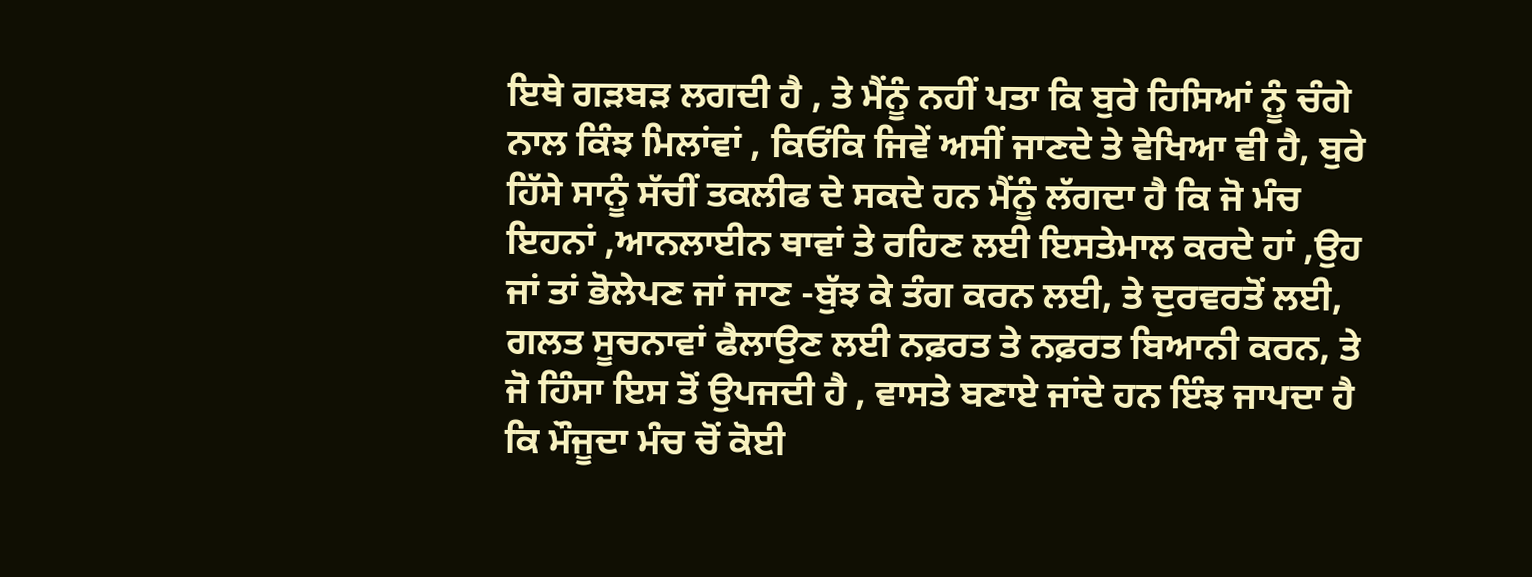ਇਥੇ ਗੜਬੜ ਲਗਦੀ ਹੈ , ਤੇ ਮੈਂਨੂੰ ਨਹੀਂ ਪਤਾ ਕਿ ਬੁਰੇ ਹਿਸਿਆਂ ਨੂੰ ਚੰਗੇ ਨਾਲ ਕਿੰਝ ਮਿਲਾਂਵਾਂ , ਕਿਓਂਕਿ ਜਿਵੇਂ ਅਸੀਂ ਜਾਣਦੇ ਤੇ ਵੇਖਿਆ ਵੀ ਹੈ, ਬੁਰੇ ਹਿੱਸੇ ਸਾਨੂੰ ਸੱਚੀਂ ਤਕਲੀਫ ਦੇ ਸਕਦੇ ਹਨ ਮੈਂਨੂੰ ਲੱਗਦਾ ਹੈ ਕਿ ਜੋ ਮੰਚ ਇਹਨਾਂ ,ਆਨਲਾਈਨ ਥਾਵਾਂ ਤੇ ਰਹਿਣ ਲਈ ਇਸਤੇਮਾਲ ਕਰਦੇ ਹਾਂ ,ਉਹ ਜਾਂ ਤਾਂ ਭੋਲੇਪਣ ਜਾਂ ਜਾਣ -ਬੁੱਝ ਕੇ ਤੰਗ ਕਰਨ ਲਈ, ਤੇ ਦੁਰਵਰਤੋਂ ਲਈ, ਗਲਤ ਸੂਚਨਾਵਾਂ ਫੈਲਾਉਣ ਲਈ ਨਫ਼ਰਤ ਤੇ ਨਫ਼ਰਤ ਬਿਆਨੀ ਕਰਨ, ਤੇ ਜੋ ਹਿੰਸਾ ਇਸ ਤੋਂ ਉਪਜਦੀ ਹੈ , ਵਾਸਤੇ ਬਣਾਏ ਜਾਂਦੇ ਹਨ ਇੰਝ ਜਾਪਦਾ ਹੈ ਕਿ ਮੌਜੂਦਾ ਮੰਚ ਚੋਂ ਕੋਈ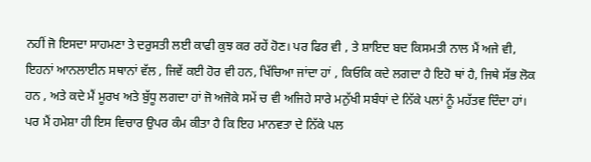ਨਹੀਂ ਜੋ ਇਸਦਾ ਸਾਹਮਣਾ ਤੇ ਦਰੁਸਤੀ ਲਈ ਕਾਫੀ ਕੁਝ ਕਰ ਰਹੇਂ ਹੋਣ। ਪਰ ਫਿਰ ਵੀ , ਤੇ ਸ਼ਾਇਦ ਬਦ ਕਿਸਮਤੀ ਨਾਲ ਮੈਂ ਅਜੇ ਵੀ, ਇਹਨਾਂ ਆਨਲਾਈਨ ਸਥਾਨਾਂ ਵੱਲ , ਜਿਵੇਂ ਕਈ ਹੋਰ ਵੀ ਹਨ, ਖਿੱਚਿਆ ਜਾਂਦਾ ਹਾਂ , ਕਿਓਕਿ ਕਦੇ ਲਗਦਾ ਹੈ ਇਹੋ ਥਾਂ ਹੈ, ਜਿਥੇ ਸੱਭ ਲੋਕ ਹਨ , ਅਤੇ ਕਦੇ ਮੈਂ ਮੂਰਖ ਅਤੇ ਬੁੱਧੂ ਲਗਦਾ ਹਾਂ ਜੋ ਅਜੋਕੇ ਸਮੇਂ ਚ ਵੀ ਅਜਿਹੇ ਸਾਰੇ ਮਨੁੱਖੀ ਸਬੰਧਾਂ ਦੇ ਨਿੱਕੇ ਪਲਾਂ ਨੂੰ ਮਹੱਤਵ ਦਿੰਦਾ ਹਾਂ। ਪਰ ਮੈਂ ਹਮੇਸ਼ਾ ਹੀ ਇਸ ਵਿਚਾਰ ਉਪਰ ਕੰਮ ਕੀਤਾ ਹੈ ਕਿ ਇਹ ਮਾਨਵਤਾ ਦੇ ਨਿੱਕੇ ਪਲ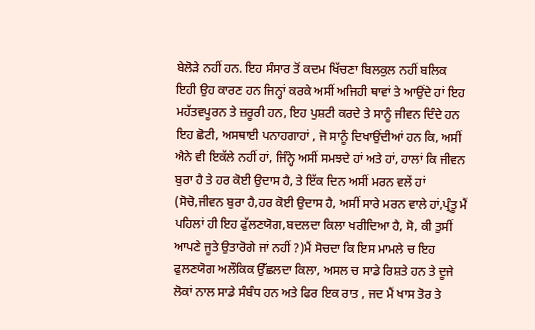ਬੇਲੋੜੇ ਨਹੀਂ ਹਨ. ਇਹ ਸੰਸਾਰ ਤੋਂ ਕਦਮ ਖਿੱਚਣਾ ਬਿਲਕੁਲ ਨਹੀਂ ਬਲਿਕ ਇਹੀ ਉਹ ਕਾਰਣ ਹਨ ਜਿਨ੍ਹਾਂ ਕਰਕੇ ਅਸੀਂ ਅਜਿਹੀ ਥਾਵਾਂ ਤੇ ਆਉਂਦੇ ਹਾਂ ਇਹ ਮਹੱਤਵਪੂਰਨ ਤੇ ਜ਼ਰੂਰੀ ਹਨ, ਇਹ ਪੁਸ਼ਟੀ ਕਰਦੇ ਤੇ ਸਾਨੂੰ ਜੀਵਨ ਦਿੰਦੇ ਹਨ ਇਹ ਛੋਟੀ, ਅਸਥਾਈ ਪਨਾਹਗਾਹਾਂ , ਜੋ ਸਾਨੂੰ ਦਿਖਾਉਂਦੀਆਂ ਹਨ ਕਿ, ਅਸੀਂ ਐਨੇ ਵੀ ਇਕੱਲੇ ਨਹੀਂ ਹਾਂ, ਜਿੰਨ੍ਹੇ ਅਸੀਂ ਸਮਝਦੇ ਹਾਂ ਅਤੇ ਹਾਂ, ਹਾਲਾਂ ਕਿ ਜੀਵਨ ਬੁਰਾ ਹੈ ਤੇ ਹਰ ਕੋਈ ਉਦਾਸ ਹੈ, ਤੇ ਇੱਕ ਦਿਨ ਅਸੀਂ ਮਰਨ ਵਲੇਂ ਹਾਂ (ਸੋਚੋ,ਜੀਵਨ ਬੁਰਾ ਹੈ,ਹਰ ਕੋਈ ਉਦਾਸ ਹੈ, ਅਸੀਂ ਸਾਰੇ ਮਰਨ ਵਾਲੇ ਹਾਂ,ਪ੍ਰੰਤੂ ਮੈਂ ਪਹਿਲਾਂ ਹੀ ਇਹ ਫੁੱਲਣਯੋਗ,ਬਦਲਦਾ ਕਿਲਾ ਖਰੀਦਿਆ ਹੈ, ਸੋ, ਕੀ ਤੁਸੀਂ ਆਪਣੇ ਜੂਤੇ ਉਤਾਰੋਗੇ ਜਾਂ ਨਹੀਂ ?)ਮੈਂ ਸੋਚਦਾ ਕਿ ਇਸ ਮਾਮਲੇ ਚ ਇਹ ਫੁਲਣਯੋਗ ਅਲੌਕਿਕ ਉੱਛਲਦਾ ਕਿਲਾ, ਅਸਲ ਚ ਸਾਡੇ ਰਿਸ਼ਤੇ ਹਨ ਤੇ ਦੂਜੇ ਲੋਕਾਂ ਨਾਲ ਸਾਡੇ ਸੰਬੰਧ ਹਨ ਅਤੇ ਫਿਰ ਇਕ ਰਾਤ , ਜਦ ਮੈਂ ਖਾਸ ਤੋਰ ਤੇ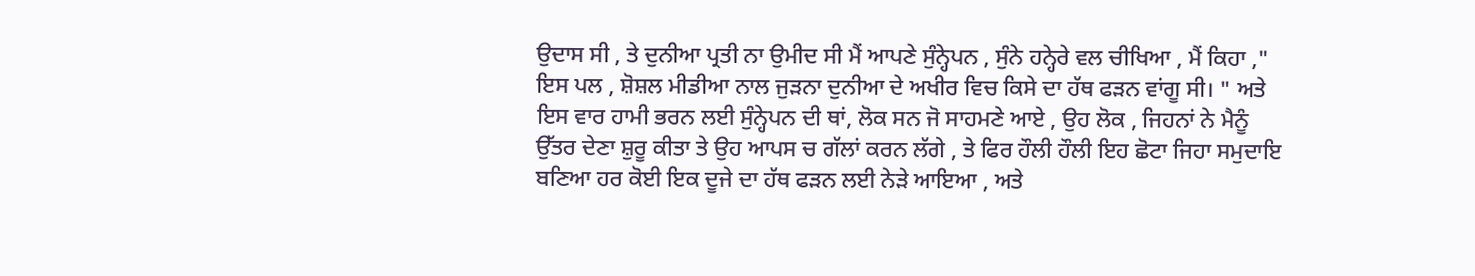ਉਦਾਸ ਸੀ , ਤੇ ਦੁਨੀਆ ਪ੍ਰਤੀ ਨਾ ਉਮੀਦ ਸੀ ਮੈਂ ਆਪਣੇ ਸੁੰਨ੍ਹੇਪਨ , ਸੁੰਨੇ ਹਨ੍ਹੇਰੇ ਵਲ ਚੀਖਿਆ , ਮੈਂ ਕਿਹਾ ," ਇਸ ਪਲ , ਸ਼ੋਸ਼ਲ ਮੀਡੀਆ ਨਾਲ ਜੁੜਨਾ ਦੁਨੀਆ ਦੇ ਅਖੀਰ ਵਿਚ ਕਿਸੇ ਦਾ ਹੱਥ ਫੜਨ ਵਾਂਗੂ ਸੀ। " ਅਤੇ ਇਸ ਵਾਰ ਹਾਮੀ ਭਰਨ ਲਈ ਸੁੰਨ੍ਹੇਪਨ ਦੀ ਥਾਂ, ਲੋਕ ਸਨ ਜੋ ਸਾਹਮਣੇ ਆਏ , ਉਹ ਲੋਕ , ਜਿਹਨਾਂ ਨੇ ਮੈਨੂੰ ਉੱਤਰ ਦੇਣਾ ਸ਼ੁਰੂ ਕੀਤਾ ਤੇ ਉਹ ਆਪਸ ਚ ਗੱਲਾਂ ਕਰਨ ਲੱਗੇ , ਤੇ ਫਿਰ ਹੌਲੀ ਹੌਲੀ ਇਹ ਛੋਟਾ ਜਿਹਾ ਸਮੁਦਾਇ ਬਣਿਆ ਹਰ ਕੋਈ ਇਕ ਦੂਜੇ ਦਾ ਹੱਥ ਫੜਨ ਲਈ ਨੇੜੇ ਆਇਆ , ਅਤੇ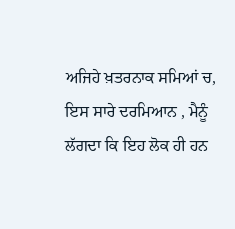ਅਜਿਹੇ ਖ਼ਤਰਨਾਕ ਸਮਿਆਂ ਚ, ਇਸ ਸਾਰੇ ਦਰਮਿਆਨ , ਮੈਨੂੰ ਲੱਗਦਾ ਕਿ ਇਹ ਲੋਕ ਹੀ ਹਨ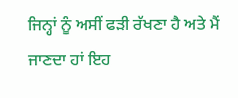ਜਿਨ੍ਹਾਂ ਨੂੰ ਅਸੀਂ ਫੜੀ ਰੱਖਣਾ ਹੈ ਅਤੇ ਮੈਂ ਜਾਣਦਾ ਹਾਂ ਇਹ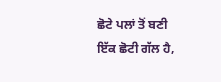ਛੋਟੇ ਪਲਾਂ ਤੋਂ ਬਣੀ ਇੱਕ ਛੋਟੀ ਗੱਲ ਹੈ,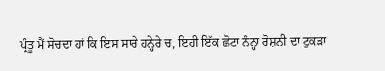ਪ੍ਰੰਤੂ ਮੈਂ ਸੋਚਦਾ ਹਾਂ ਕਿ ਇਸ ਸਾਰੇ ਹਨ੍ਹੇਰੇ ਚ, ਇਹੀ ਇੱਕ ਛੋਟਾ ਨੰਨ੍ਹਾ ਰੋਸ਼ਨੀ ਦਾ ਟੁਕੜਾ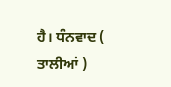ਹੈ। ਧੰਨਵਾਦ ( ਤਾਲੀਆਂ )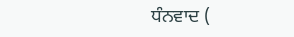ਧੰਨਵਾਦ (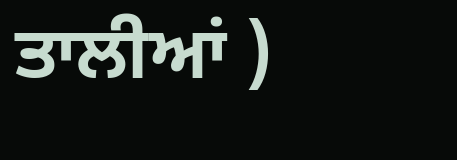ਤਾਲੀਆਂ )